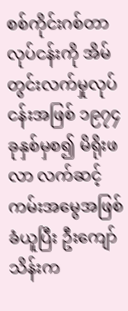စစ်ကိုင်းဂစ်တာလုပ်ငန်းကို အိမ်တွင်းလက်မှုလုပ်ငန်းအဖြစ် ၁၉၇၄ ခုနှစ်မှစ၍ မိရိုးဖလာ လက်ဆင့်ကမ်းအမွေအဖြစ် ခံယူပြီး ဦးကျော်သိန်းက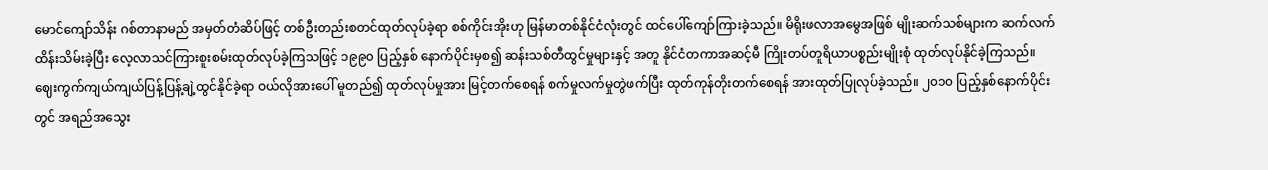မောင်ကျော်သိန်း ဂစ်တာနာမည် အမှတ်တံဆိပ်ဖြင့် တစ်ဦးတည်းစတင်ထုတ်လုပ်ခဲ့ရာ စစ်ကိုင်းအိုးဟု မြန်မာတစ်နိုင်ငံလုံးတွင် ထင်ပေါ်ကျော်ကြားခဲ့သည်။ မိရိုးဖလာအမွေအဖြစ် မျိုးဆက်သစ်များက ဆက်လက်ထိန်းသိမ်းခဲ့ပြီး လေ့လာသင်ကြားစူးစမ်းထုတ်လုပ်ခဲ့ကြသဖြင့် ၁၉၉၀ ပြည့်နှစ် နောက်ပိုင်းမှစ၍ ဆန်းသစ်တီထွင်မှုများနှင့် အတူ နိုင်ငံတကာအဆင့်မီ ကြိုးတပ်တူရိယာပစ္စည်းမျိုးစုံ ထုတ်လုပ်နိုင်ခဲ့ကြသည်။
ဈေးကွက်ကျယ်ကျယ်ပြန့်ပြန့်ချဲ့ထွင်နိုင်ခဲ့ရာ ဝယ်လိုအားပေါ် မူတည်၍ ထုတ်လုပ်မှုအား မြင့်တက်စေရန် စက်မှုလက်မှုတွဲဖက်ပြီး ထုတ်ကုန်တိုးတက်စေရန် အားထုတ်ပြုလုပ်ခဲ့သည်။ ၂၀၁၀ ပြည့်နှစ်နောက်ပိုင်းတွင် အရည်အသွေး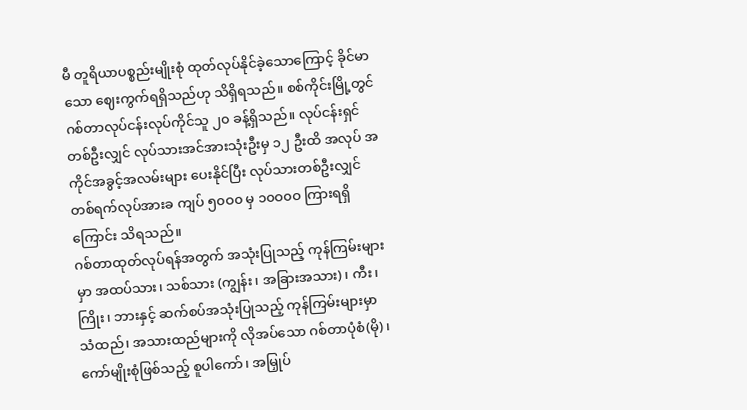မီ တူရိယာပစ္စည်းမျိုးစုံ ထုတ်လုပ်နိုင်ခဲ့သောကြောင့် ခိုင်မာသော ဈေးကွက်ရရှိသည်ဟု သိရှိရသည်။ စစ်ကိုင်းမြို့တွင် ဂစ်တာလုပ်ငန်းလုပ်ကိုင်သူ ၂၀ ခန့်ရှိသည်။ လုပ်ငန်းရှင်တစ်ဦးလျှင် လုပ်သားအင်အားသုံးဦးမှ ၁၂ ဦးထိ အလုပ် အကိုင်အခွင့်အလမ်းများ ပေးနိုင်ပြီး လုပ်သားတစ်ဦးလျှင် တစ်ရက်လုပ်အားခ ကျပ် ၅၀ဝ၀ မှ ၁၀ဝ၀ဝ ကြားရရှိကြောင်း သိရသည်။
ဂစ်တာထုတ်လုပ်ရန်အတွက် အသုံးပြုသည့် ကုန်ကြမ်းများမှာ အထပ်သား၊ သစ်သား (ကျွန်း၊ အခြားအသား)၊ ကီး၊ ကြိုး၊ ဘားနှင့် ဆက်စပ်အသုံးပြုသည့် ကုန်ကြမ်းများမှာ သံထည်၊ အသားထည်များကို လိုအပ်သော ဂစ်တာပုံစံ(မို)၊ ကော်မျိုးစုံဖြစ်သည့် စူပါကော်၊ အမြှုပ်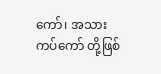ကော်၊ အသားကပ်ကော် တို့ဖြစ်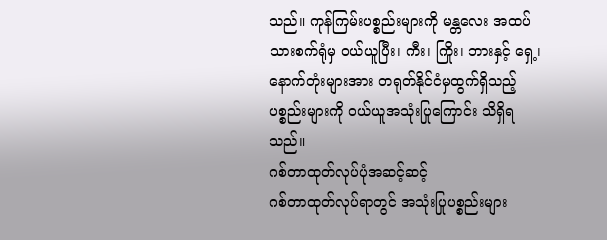သည်။ ကုန်ကြမ်းပစ္စည်းများကို မန္တလေး အထပ်သားစက်ရုံမှ ဝယ်ယူပြီး၊ ကီး၊ ကြိုး၊ ဘားနှင့် ရှေ့၊ နောက်တုံးများအား တရုတ်နိုင်ငံမှထွက်ရှိသည့် ပစ္စည်းများကို ဝယ်ယူအသုံးပြုကြောင်း သိရှိရသည်။
ဂစ်တာထုတ်လုပ်ပုံအဆင့်ဆင့်
ဂစ်တာထုတ်လုပ်ရာတွင် အသုံးပြုပစ္စည်းများ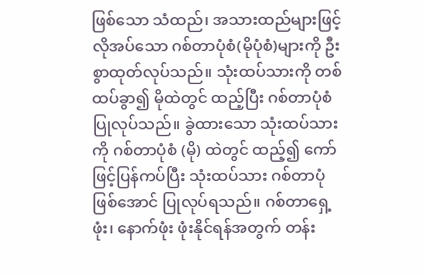ဖြစ်သော သံထည်၊ အသားထည်များဖြင့် လိုအပ်သော ဂစ်တာပုံစံ(မိုပုံစံ)များကို ဦးစွာထုတ်လုပ်သည်။ သုံးထပ်သားကို တစ်ထပ်ခွာ၍ မိုထဲတွင် ထည့်ပြီး ဂစ်တာပုံစံပြုလုပ်သည်။ ခွဲထားသော သုံးထပ်သားကို ဂစ်တာပုံစံ (မို) ထဲတွင် ထည့်၍ ကော်ဖြင့်ပြန်ကပ်ပြီး သုံးထပ်သား ဂစ်တာပုံဖြစ်အောင် ပြုလုပ်ရသည်။ ဂစ်တာရှေ့ဖုံး၊ နောက်ဖုံး ဖုံးနိုင်ရန်အတွက် တန်း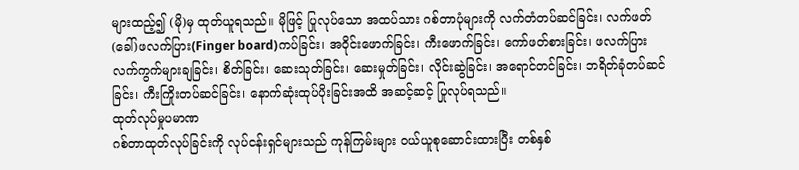များထည့်၍ (မို)မှ ထုတ်ယူရသည်။ မိုဖြင့် ပြုလုပ်သော အထပ်သား ဂစ်တာပုံများကို လက်တံတပ်ဆင်ခြင်း၊ လက်ဖတ်(ခေါ်)ဖလက်ပြား(Finger board)ကပ်ခြင်း၊ အဝိုင်းဖောက်ခြင်း၊ ကီးဖောက်ခြင်း၊ ကော်ဖတ်စားခြင်း၊ ဖလက်ပြားလက်ကွက်များချခြင်း၊ စိတ်ခြင်း၊ ဆေးသုတ်ခြင်း၊ ဆေးမှုတ်ခြင်း၊ လိုင်းဆွဲခြင်း၊ အရောင်တင်ခြင်း၊ ဘရိတ်ခုံတပ်ဆင်ခြင်း၊ ကီးကြိုးတပ်ဆင်ခြင်း၊ နောက်ဆုံးထုပ်ပိုးခြင်းအထိ အဆင့်ဆင့် ပြုလုပ်ရသည်။
ထုတ်လုပ်မှုပမာဏ
ဂစ်တာထုတ်လုပ်ခြင်းကို လုပ်ငန်းရှင်များသည် ကုန်ကြမ်းများ ဝယ်ယူစုဆောင်းထားပြီး တစ်နှစ်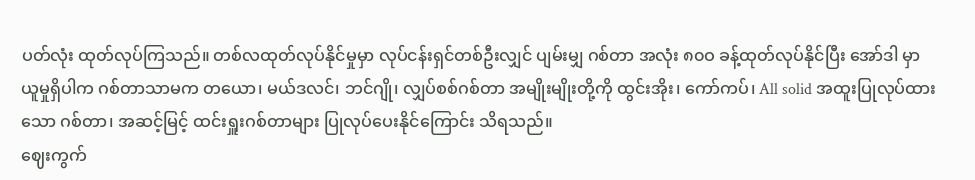ပတ်လုံး ထုတ်လုပ်ကြသည်။ တစ်လထုတ်လုပ်နိုင်မှုမှာ လုပ်ငန်းရှင်တစ်ဦးလျှင် ပျမ်းမျှ ဂစ်တာ အလုံး ၈၀ဝ ခန့်ထုတ်လုပ်နိုင်ပြီး အော်ဒါ မှာယူမှုရှိပါက ဂစ်တာသာမက တယော၊ မယ်ဒလင်၊ ဘင်ဂျို၊ လျှပ်စစ်ဂစ်တာ အမျိုးမျိုးတို့ကို ထွင်းအိုး၊ ကော်ကပ်၊ All solid အထူးပြုလုပ်ထားသော ဂစ်တာ၊ အဆင့်မြင့် ထင်းရှူးဂစ်တာများ ပြုလုပ်ပေးနိုင်ကြောင်း သိရသည်။
ဈေးကွက်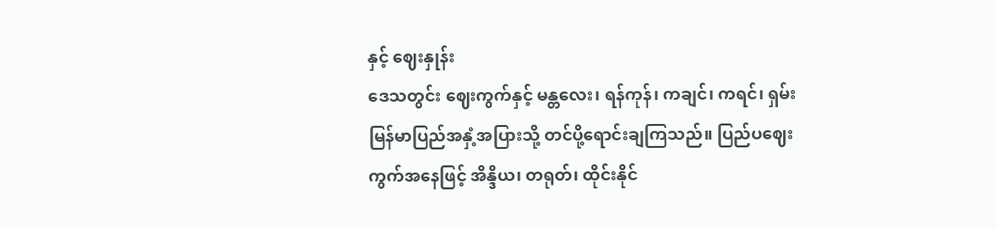နှင့် ဈေးနှုန်း
ဒေသတွင်း ဈေးကွက်နှင့် မန္တလေး၊ ရန်ကုန်၊ ကချင်၊ ကရင်၊ ရှမ်း မြန်မာပြည်အနှံ့အပြားသို့ တင်ပို့ရောင်းချကြသည်။ ပြည်ပဈေးကွက်အနေဖြင့် အိန္ဒိယ၊ တရုတ်၊ ထိုင်းနိုင်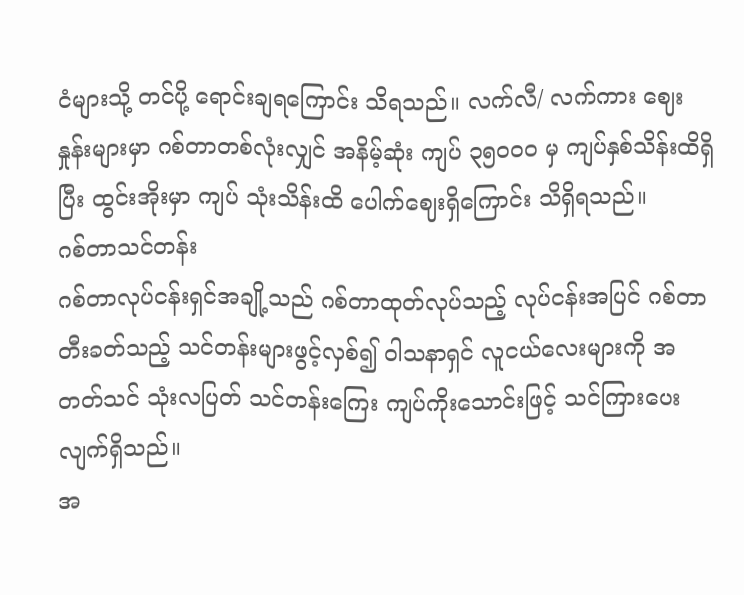ငံများသို့ တင်ပို့ ရောင်းချရကြောင်း သိရသည်။ လက်လီ/ လက်ကား ဈေးနှုန်းများမှာ ဂစ်တာတစ်လုံးလျှင် အနိမ့်ဆုံး ကျပ် ၃၅၀ဝ၀ မှ ကျပ်နှစ်သိန်းထိရှိပြီး ထွင်းအိုးမှာ ကျပ် သုံးသိန်းထိ ပေါက်ဈေးရှိကြောင်း သိရှိရသည်။
ဂစ်တာသင်တန်း
ဂစ်တာလုပ်ငန်းရှင်အချို့သည် ဂစ်တာထုတ်လုပ်သည့် လုပ်ငန်းအပြင် ဂစ်တာတီးခတ်သည့် သင်တန်းများဖွင့်လှစ်၍ ဝါသနာရှင် လူငယ်လေးများကို အတတ်သင် သုံးလပြတ် သင်တန်းကြေး ကျပ်ကိုးသောင်းဖြင့် သင်ကြားပေးလျက်ရှိသည်။
အ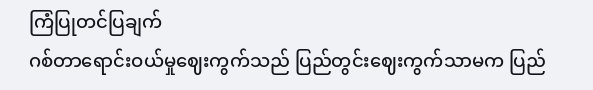ကြံပြုတင်ပြချက်
ဂစ်တာရောင်းဝယ်မှုဈေးကွက်သည် ပြည်တွင်းဈေးကွက်သာမက ပြည်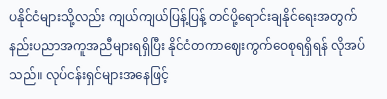ပနိုင်ငံများသို့လည်း ကျယ်ကျယ်ပြန့်ပြန့် တင်ပို့ရောင်းချနိုင်ရေးအတွက် နည်းပညာအကူအညီများရရှိပြီး နိုင်ငံတကာဈေးကွက်ဝေစုရရှိရန် လိုအပ်သည်။ လုပ်ငန်းရှင်များအနေဖြင့်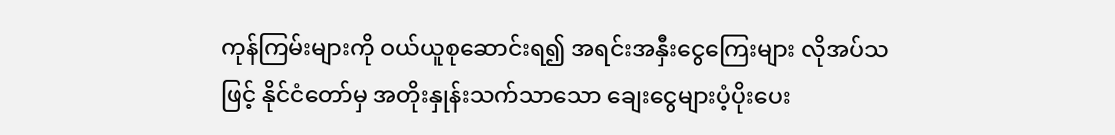ကုန်ကြမ်းများကို ဝယ်ယူစုဆောင်းရ၍ အရင်းအနှီးငွေကြေးများ လိုအပ်သဖြင့် နိုင်ငံတော်မှ အတိုးနှုန်းသက်သာသော ချေးငွေများပံ့ပိုးပေး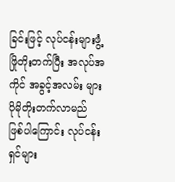ခြင်းဖြင့် လုပ်ငန်းများဖွံ့ဖြိုတိုးတက်ပြီး အလုပ်အကိုင် အခွင့်အလမ်း များ ပိုမိုတိုးတက်လာမည် ဖြစ်ပါကြောင်း လုပ်ငန်းရှင်များ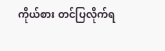ကိုယ်စား တင်ပြလိုက်ရ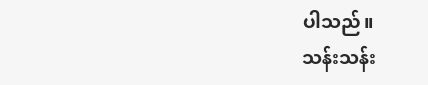ပါသည်။
သန်းသန်း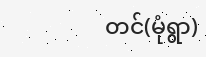တင်(မုံရွာ)